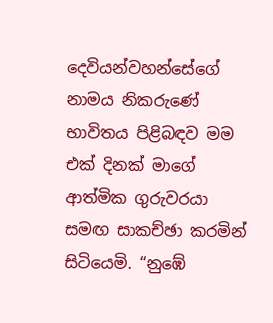දෙවියන්වහන්සේගේ නාමය නිකරුණේ භාවිතය පිළිබඳව මම එක් දිනක් මාගේ ආත්මික ගුරුවරයා සමඟ සාකච්ඡා කරමින් සිටියෙමි. “නුඹේ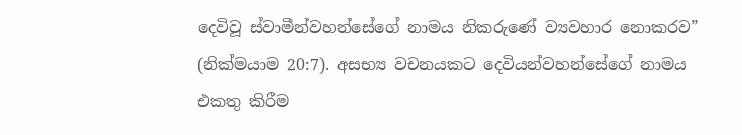දෙවිවූ ස්වාමීන්වහන්සේගේ නාමය නිකරුණේ ව්‍යවහාර නොකරව” (නික්මයාම 20:7). අසභ්‍ය වචනයකට දෙවියන්වහන්සේගේ නාමය එකතු කිරීම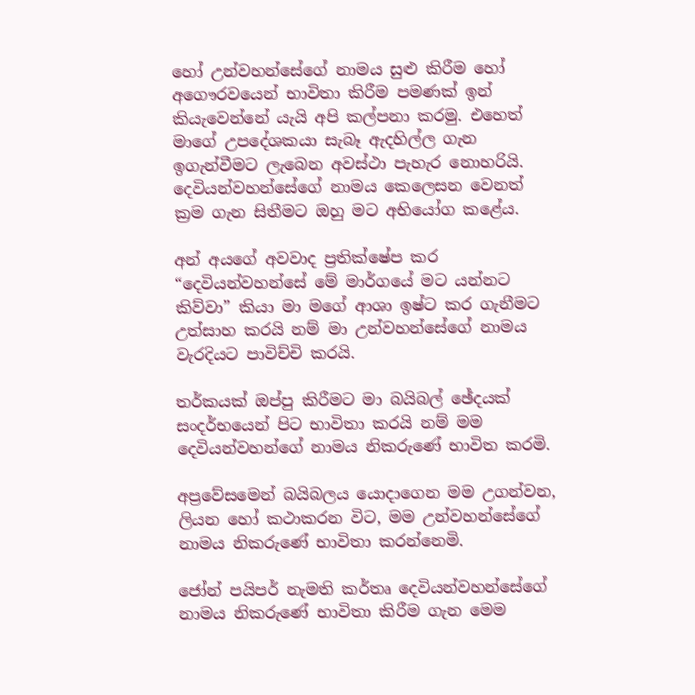හෝ උන්වහන්සේගේ නාමය සුළු කිරීම හෝ අගෞරවයෙන් භාවිතා කිරීම පමණක් ඉන් කියැවෙන්නේ යැයි අපි කල්පනා කරමු. එහෙත් මාගේ උපදේශකයා සැබෑ ඇදහිල්ල ගැන ඉගැන්වීමට ලැබෙන අවස්ථා පැහැර නොහරියි. දෙවියන්වහන්සේගේ නාමය කෙලෙසන වෙනත් ක්‍රම ගැන සිතීමට ඔහු මට අභියෝග කළේය.

අන් අයගේ අවවාද ප්‍රතික්ෂේප කර “දෙවියන්වහන්සේ මේ මාර්ගයේ මට යන්නට කිව්වා” කියා මා මගේ ආශා ඉෂ්ට කර ගැනීමට උත්සාහ කරයි නම් මා උන්වහන්සේගේ නාමය වැරදියට පාවිච්චි කරයි.

තර්කයක් ඔප්පු කිරීමට මා බයිබල් ඡේදයක් සංදර්භයෙන් පිට භාවිතා කරයි නම් මම දෙවියන්වහන්ගේ නාමය නිකරුණේ භාවිත කරමි.

අප්‍රවේසමෙන් බයිබලය යොදාගෙන මම උගන්වන, ලියන හෝ කථාකරන විට, මම උන්වහන්සේගේ නාමය නිකරුණේ භාවිතා කරන්නෙමි.

ජෝන් පයිපර් නැමති කර්තෘ දෙවියන්වහන්සේගේ නාමය නිකරුණේ භාවිතා කිරීම ගැන මෙම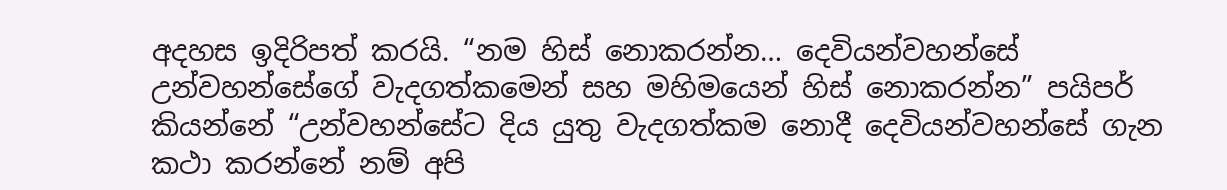අදහස ඉදිරිපත් කරයි. “නම හිස් නොකරන්න… දෙවියන්වහන්සේ උන්වහන්සේගේ වැදගත්කමෙන් සහ මහිමයෙන් හිස් නොකරන්න” පයිපර් කියන්නේ “උන්වහන්සේට දිය යුතු වැදගත්කම නොදී දෙවියන්වහන්සේ ගැන කථා කරන්නේ නම් අපි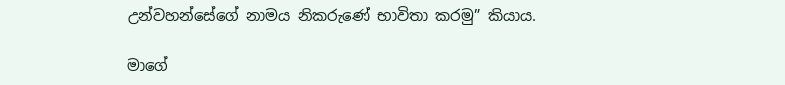උන්වහන්සේගේ නාමය නිකරුණේ භාවිතා කරමු” කියාය.

මාගේ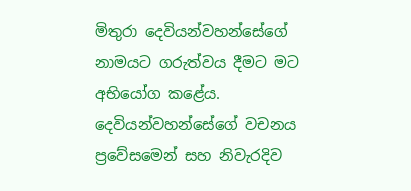මිතුරා දෙවියන්වහන්සේගේ නාමයට ගරුත්වය දීමට මට අභියෝග කළේය. දෙවියන්වහන්සේගේ වචනය ප්‍රවේසමෙන් සහ නිවැරදිව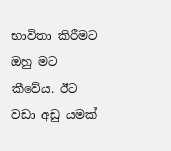භාවිතා කිරීමට ඔහු මට කීවේය. ඊට වඩා අඩු යමක්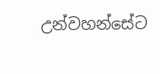උන්වහන්සේට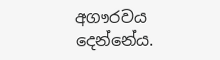අගෟරවය දෙන්නේය.